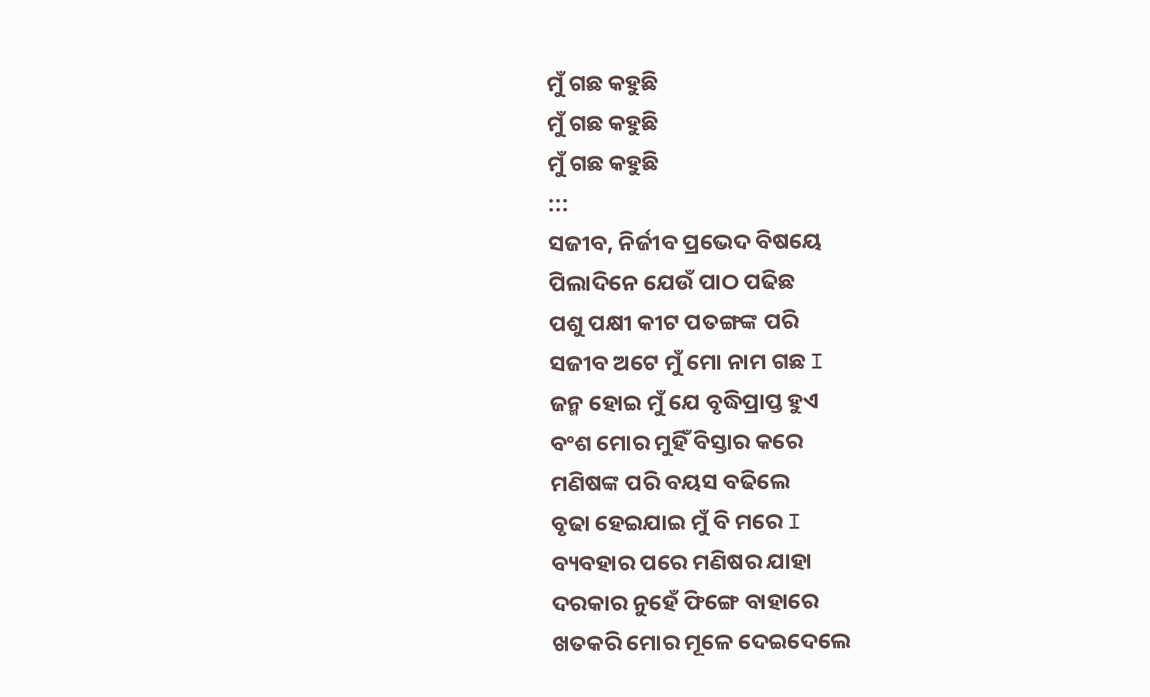ମୁଁ ଗଛ କହୁଛି
ମୁଁ ଗଛ କହୁଛି
ମୁଁ ଗଛ କହୁଛି
:::
ସଜୀବ, ନିର୍ଜୀବ ପ୍ରଭେଦ ବିଷୟେ
ପିଲାଦିନେ ଯେଉଁ ପାଠ ପଢିଛ
ପଶୁ ପକ୍ଷୀ କୀଟ ପତଙ୍ଗଙ୍କ ପରି
ସଜୀବ ଅଟେ ମୁଁ ମୋ ନାମ ଗଛ I
ଜନ୍ମ ହୋଇ ମୁଁ ଯେ ବୃଦ୍ଧିପ୍ରାପ୍ତ ହୁଏ
ବଂଶ ମୋର ମୁହିଁ ବିସ୍ତାର କରେ
ମଣିଷଙ୍କ ପରି ବୟସ ବଢିଲେ
ବୃଢା ହେଇଯାଇ ମୁଁ ବି ମରେ I
ବ୍ୟବହାର ପରେ ମଣିଷର ଯାହା
ଦରକାର ନୁହେଁ ଫିଙ୍ଗେ ବାହାରେ
ଖତକରି ମୋର ମୂଳେ ଦେଇଦେଲେ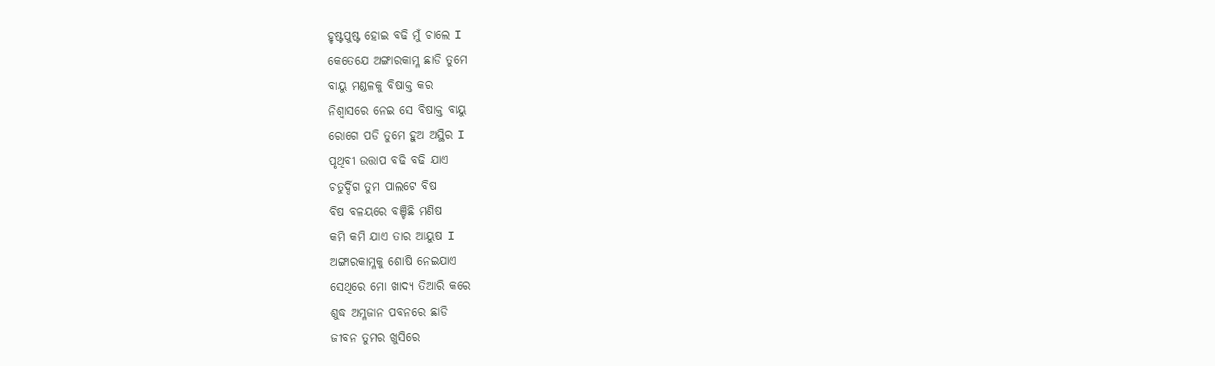ହୃଷ୍ଟପୁଷ୍ଟ ହୋଇ ବଢି ମୁଁ ଚାଲେ I
କେତେଯେ ଅଙ୍ଗାରକାମ୍ଳ ଛାଡି ତୁମେ
ବାୟୁ ମଣ୍ଡଳକୁ ବିଷାକ୍ତ କର
ନିଶ୍ୱାସରେ ନେଇ ସେ ବିଷାକ୍ତ ବାୟୁ
ରୋଗେ ପଡି ତୁମେ ହୁଅ ଅସ୍ଥିର I
ପୃଥିବୀ ଉତ୍ତାପ ବଢି ବଢି ଯାଏ
ଚତୁର୍ଦ୍ଦିଗ ତୁମ ପାଲଟେ ବିଷ
ବିଷ ବଳୟରେ ବଞ୍ଚିଛି ମଣିଷ
କମି କମି ଯାଏ ତାର ଆୟୁଷ I
ଅଙ୍ଗାରକାମ୍ଳକୁ ଶୋଷି ନେଇଯାଏ
ସେଥିରେ ମୋ ଖାଦ୍ୟ ତିଆରି କରେ
ଶୁଦ୍ଧ ଅମ୍ଳଜାନ ପବନରେ ଛାଡି
ଜୀବନ ତୁମର ଖୁସିରେ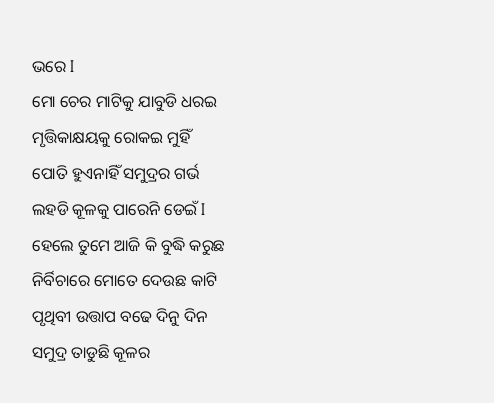ଭରେ I
ମୋ ଚେର ମାଟିକୁ ଯାବୁଡି ଧରଇ
ମୃତ୍ତିକାକ୍ଷୟକୁ ରୋକଇ ମୁହିଁ
ପୋତି ହୁଏନାହିଁ ସମୁଦ୍ରର ଗର୍ଭ
ଲହଡି କୂଳକୁ ପାରେନି ଡେଇଁ I
ହେଲେ ତୁମେ ଆଜି କି ବୁଦ୍ଧି କରୁଛ
ନିର୍ବିଚାରେ ମୋତେ ଦେଉଛ କାଟି
ପୃଥିବୀ ଉତ୍ତାପ ବଢେ ଦିନୁ ଦିନ
ସମୁଦ୍ର ତାଡୁଛି କୂଳର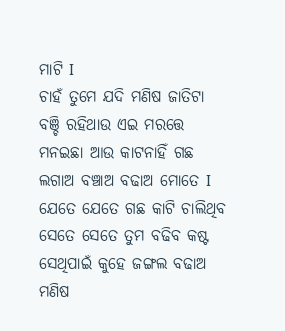ମାଟି I
ଚାହଁ ତୁମେ ଯଦି ମଣିଷ ଜାତିଟା
ବଞ୍ଚି ରହିଥାଉ ଏଇ ମରତ୍ତେ
ମନଇଛା ଆଉ କାଟନାହିଁ ଗଛ
ଲଗାଅ ବଞ୍ଚାଅ ବଢାଅ ମୋତେ I
ଯେତେ ଯେତେ ଗଛ କାଟି ଚାଲିଥିବ
ସେତେ ସେତେ ତୁମ ବଢିବ କଷ୍ଟ
ସେଥିପାଇଁ କୁହେ ଜଙ୍ଗଲ ବଢାଅ
ମଣିଷ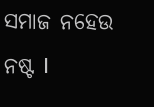ସମାଜ ନହେଉ ନଷ୍ଟ I